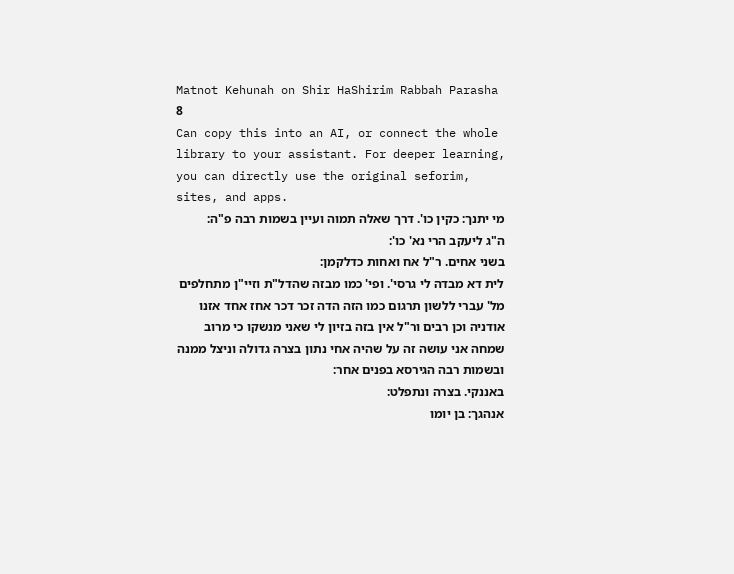Matnot Kehunah on Shir HaShirim Rabbah Parasha 8
Can copy this into an AI, or connect the whole library to your assistant. For deeper learning, you can directly use the original seforim, sites, and apps.
מי יתנך: כקין כו'. דרך שאלה תמוה ועיין בשמות רבה פ"ה:
ה"ג ליעקב הרי נא' כו':
בשני אחים. ר"ל אח ואחות כדלקמן:
לית דא מבדה לי גרסי'. ופי' כמו מבזה שהדל"ת וזיי"ן מתחלפים מל' עברי ללשון תרגום כמו הזה הדה זכר דכר אחז אחד אזנו אודניה וכן רבים ור"ל אין בזה בזיון לי שאני מנשקו כי מרוב שמחה אני עושה זה על שהיה אחי נתון בצרה גדולה וניצל ממנה ובשמות רבה הגירסא בפנים אחר:
באננקי. בצרה ונתפלט:
אנהגך: בן יומו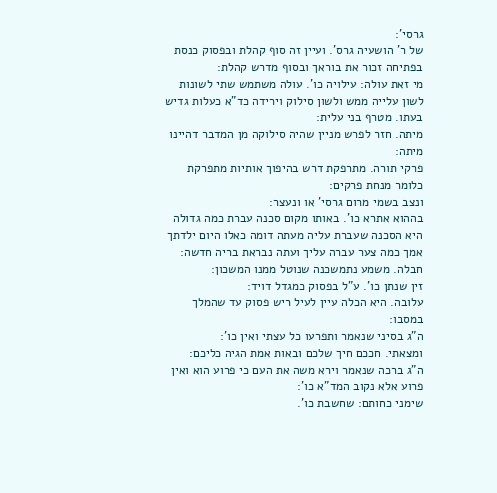גרסי':
של ר' הושעיה גרס'. ועיין זה סוף קהלת ובפסוק כנסת בפתיחה זכור את בוראך ובסוף מדרש קהלת:
מי זאת עולה: עילויה כו'. עולה משתמש שתי לשונות לשון עלייה ממש ולשון סילוק וירידה כד"א כעלות גדיש בעתו. מטרף בני עלית:
מיתה. חזר לפרש מניין שהיה סילוקה מן המדבר דהיינו מיתה:
פרקי תורה. מתרפקת דרש בהיפוך אותיות מתפרקת כלומר מנחת פרקים:
ונצב בשמי מרום גרסי' או ונעצר:
בההוא אתרא כו'. באותו מקום סכנה עברת כמה גדולה היא הסכנה שעברת עליה מעתה דומה כאלו היום ילדתך אמך כמה צער עברה עליך ועתה נבראת בריה חדשה:
חבלה. משמע נתמשכנה שנוטל ממנו המשכון:
זין שנתן כו'. ע"ל בפסוק כמגדל דויד:
עלובה. היא הכלה עיין לעיל ריש פסוק עד שהמלך במסבו:
ה"ג בסיני שנאמר ותפרעו כל עצתי ואין כו':
ומצאתי. חככם חיך שלכם ובאות אמת הגיה כליכם:
ה"ג ברכה שנאמר וירא משה את העם כי פרוע הוא ואין פרוע אלא נקוב המד"א כו':
שימני כחותם: שחשבת כו'.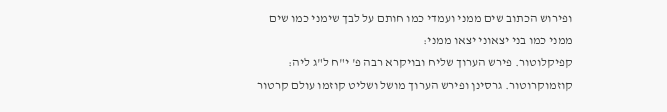ופירוש הכתוב שים ממני ועמדי כמו חותם על לבך שימני כמו שים ממני כמו בני יצאוני יצאו ממני:
קפיקלוטור. פירש הערוך שליח ובויקרא רבה פ' י"ח ל"ג ליה:
קוזמוקרוטור. גרסינן ופירש הערוך מושל ושליט קוזמו עולם קרטור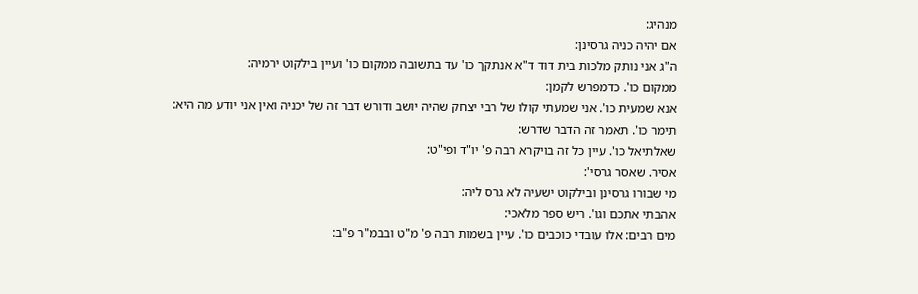מנהיג:
אם יהיה כניה גרסינן:
ה"ג אני נותק מלכות בית דוד ד"א אנתקך כו' עד בתשובה ממקום כו' ועיין בילקוט ירמיה:
ממקום כו'. כדמפרש לקמן:
אנא שמעית כו'. אני שמעתי קולו של רבי יצחק שהיה יושב ודורש דבר זה של יכניה ואין אני יודע מה היא:
תימר כו'. תאמר זה הדבר שדרש:
שאלתיאל כו'. עיין כל זה בויקרא רבה פ' יו"ד ופי"ט:
אסיר. שאסר גרסי':
מי שבורו גרסינן ובילקוט ישעיה לא גרס ליה:
אהבתי אתכם וגו'. ריש ספר מלאכי:
מים רבים: אלו עובדי כוכבים כו'. עיין בשמות רבה פ' מ"ט ובבמ"ר פ"ב: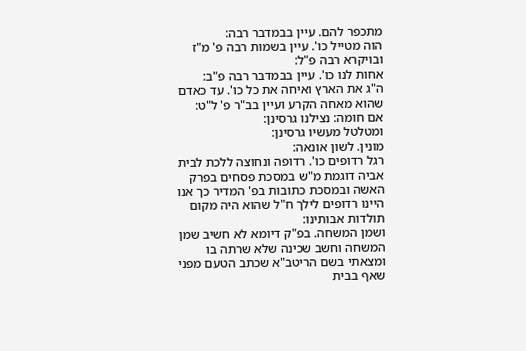מתכפר להם. עיין בבמדבר רבה:
הוה מטייל כו'. עיין בשמות רבה פ' מ"ז ובויקרא רבה פ"ל:
אחות לנו כו'. עיין בבמדבר רבה פ"ב:
ה"ג את הארץ ואיחה את כל כו'. עד כאדם שהוא מאחה הקרע ועיין בב"ר פ' ל"ט:
אם חומה: נצילנו גרסינן:
ומטלטל מעשיו גרסינן:
מונין. לשון אונאה:
רגל רדופים כו'. רדופה ונחוצה ללכת לבית אביה דוגמת מ"ש במסכת פסחים בפרק האשה ובמסכת כתובות בפ' המדיר כך אנו היינו רדופים לילך ח"ל שהוא היה מקום תולדות אבותינו:
ושמן המשחה. בפ"ק דיומא לא חשיב שמן המשחה וחשב שכינה שלא שרתה בו ומצאתי בשם הריטב"א שכתב הטעם מפני שאף בבית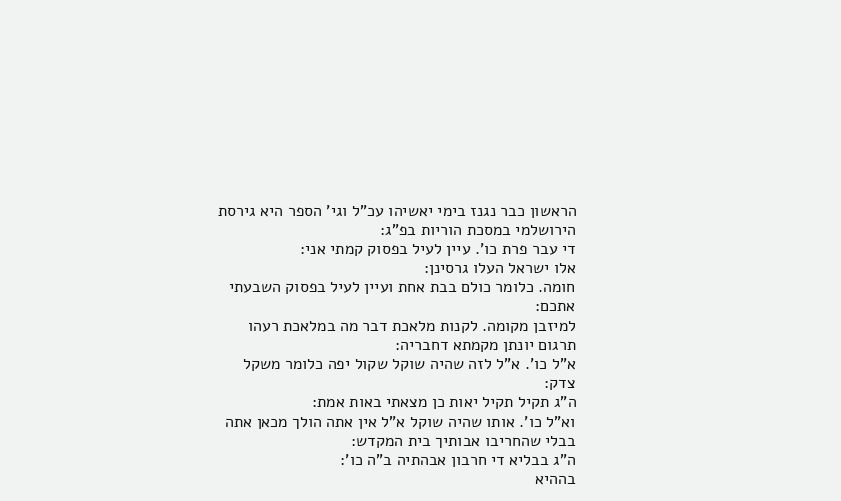הראשון כבר נגנז בימי יאשיהו עכ"ל וגי' הספר היא גירסת הירושלמי במסכת הוריות בפ"ג:
די עבר פרת כו'. עיין לעיל בפסוק קמתי אני:
אלו ישראל העלו גרסינן:
חומה. כלומר כולם בבת אחת ועיין לעיל בפסוק השבעתי אתכם:
למיזבן מקומה. לקנות מלאכת דבר מה במלאכת רעהו תרגום יונתן מקמתא דחבריה:
א"ל כו'. א"ל לזה שהיה שוקל שקול יפה כלומר משקל צדק:
ה"ג תקיל תקיל יאות כן מצאתי באות אמת:
וא"ל כו'. אותו שהיה שוקל א"ל אין אתה הולך מכאן אתה בבלי שהחריבו אבותיך בית המקדש:
ה"ג בבליא די חרבון אבהתיה ב"ה כו':
בההיא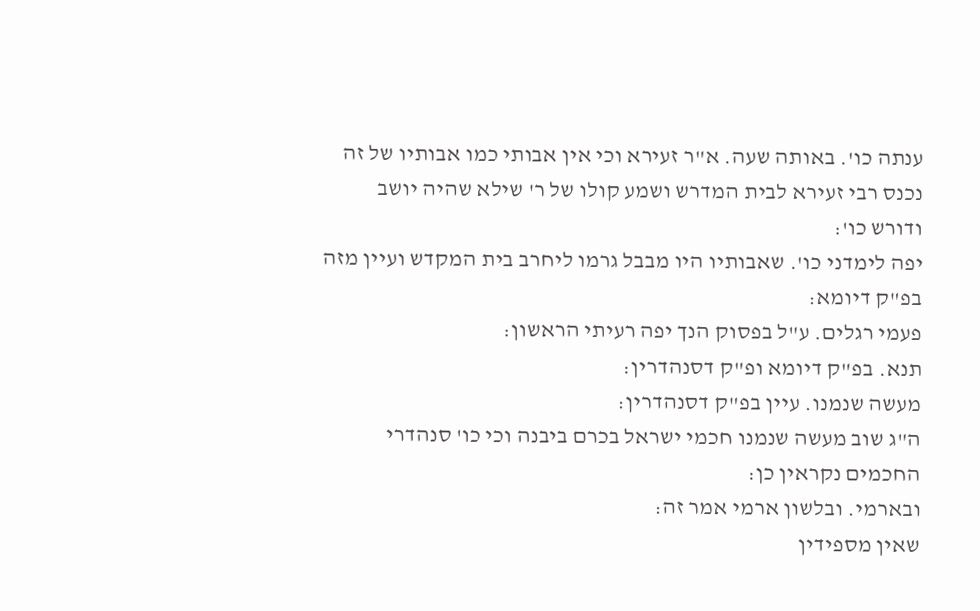ענתה כו'. באותה שעה. א"ר זעירא וכי אין אבותי כמו אבותיו של זה נכנס רבי זעירא לבית המדרש ושמע קולו של ר' שילא שהיה יושב ודורש כו':
יפה לימדני כו'. שאבותיו היו מבבל גרמו ליחרב בית המקדש ועיין מזה בפ"ק דיומא:
פעמי רגלים. ע"ל בפסוק הנך יפה רעיתי הראשון:
תנא. בפ"ק דיומא ופ"ק דסנהדרין:
מעשה שנמנו. עיין בפ"ק דסנהדרין:
ה"ג שוב מעשה שנמנו חכמי ישראל בכרם ביבנה וכי כו' סנהדרי החכמים נקראין כן:
ובארמי. ובלשון ארמי אמר זה:
שאין מספידין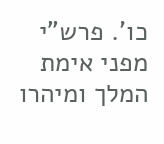כו'. פרש"י מפני אימת המלך ומיהרו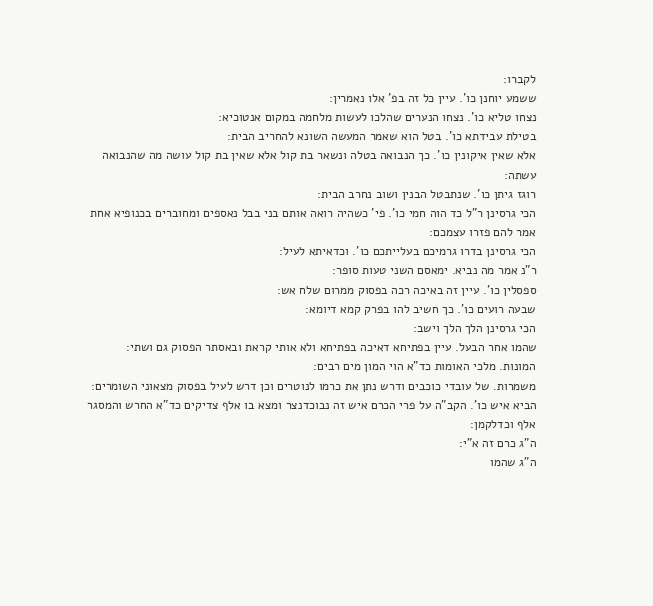לקברו:
ששמע יוחנן כו'. עיין כל זה בפ' אלו נאמרין:
נצחו טליא כו'. נצחו הנערים שהלכו לעשות מלחמה במקום אנטוכיא:
בטילת עבידתא כו'. בטל הוא שאמר המעשה השונא להחריב הבית:
אלא שאין איקונין כו'. כך הנבואה בטלה ונשאר בת קול אלא שאין בת קול עושה מה שהנבואה עשתה:
רוגז גיתן כו'. שנתבטל הבנין ושוב נחרב הבית:
הכי גרסינן ר"ל כד הוה חמי כו'. פי' כשהיה רואה אותם בני בבל נאספים ומחוברים בכנופיא אחת אמר להם פזרו עצמכם:
הכי גרסינן בדרו גרמיכם בעלייתכם כו'. וכדאיתא לעיל:
ר"נ אמר מה נביא. ימאסם השני טעות סופר:
ספסלין כו'. עיין זה באיכה רכה בפסוק ממרום שלח אש:
שבעה רועים כו'. כך חשיב להו בפרק קמא דיומא:
הכי גרסינן הלך הלך וישב:
שהמו אחר הבעל. עיין בפתיחא דאיכה בפתיחא ולא אותי קראת ובאסתר הפסוק גם ושתי:
המונות. מלכי האומות כד"א הוי המון מים רבים:
משמרות. של עובדי כוכבים ודרש נתן את כרמו לנוטרים וכן דרש לעיל בפסוק מצאוני השומרים:
הביא איש כו'. הקב"ה על פרי הכרם איש זה נבוכדנצר ומצא בו אלף צדיקים כד"א החרש והמסגר אלף וכדלקמן:
ה"ג כרם זה א"י:
ה"ג שהמו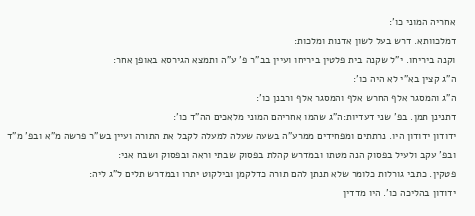אחריה המוני כו':
דמלכוותא. דרש בעל לשון אדנות ומלכות:
וקנה ביריחו. י"ל שקנה בית פלטין ביריחו ועיין בב"ר פ' ע"ה ותמצא הגירסא באופן אחר:
ה"ג קצין בא"י לא היה כו':
ה"ג והמסגר אלף החרש אלף והמסגר אלף ורבנן כו':
דתנינן תמן. בפ' שני דעדיות:ה"ג שהמו אחריהם המוני מלאכים הה"ד כו':
ידודון ידודון היו. נרתתים ומפחידים ממרע"ה בשעה שעלה למעלה לקבל את התורה ועיין בש"ר פרשה מ"א ובפ' מ"ד ובפ' עקב ולעיל בפסוק הנה מטתו ובמדרש קהלת בפסוק שבתי וראה ובפסוק ושבח אני:
פטקין. כתבי גורלות כלומר שלא תנתן להם תורה כדלקמן ובילקוט יתרו ובמדרש תלים ל"ג ליה:
ידודון בהליכה כו'. היו מדדין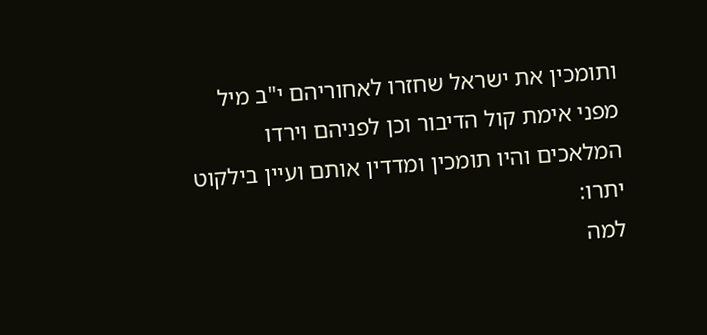ותומכין את ישראל שחזרו לאחוריהם י"ב מיל מפני אימת קול הדיבור וכן לפניהם וירדו המלאכים והיו תומכין ומדדין אותם ועיין בילקוט יתרו:
למה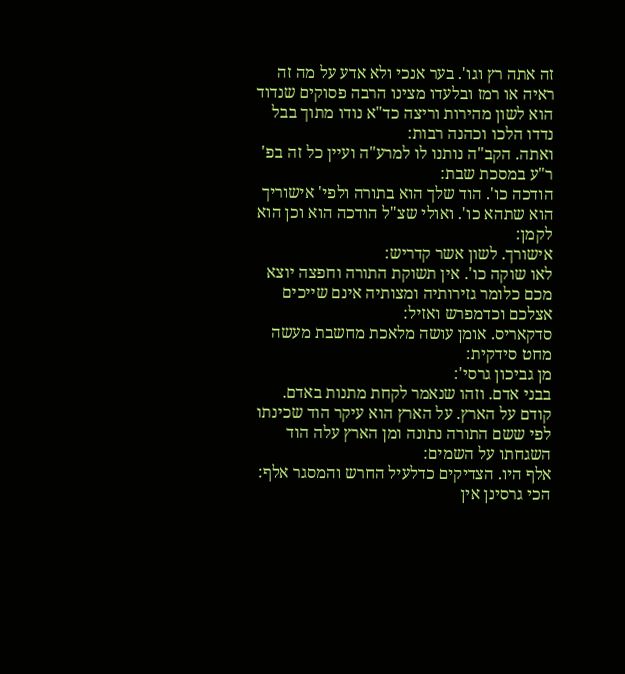זה אתה רץ וגו'. בער אנכי ולא אדע על מה זה ראיה או רמז ובלעדו מצינו הרבה פסוקים שנדוד הוא לשון מהירות וריצה כד"א נודו מתוך בבל נדדו הלכו וכהנה רבות:
ואתה. הקב"ה נותנו לו למרע"ה ועיין כל זה בפ' ר"ע במסכת שבת:
הודכה כו'. הוד שלך הוא בתורה ולפי' אישוריך הוא שתהא כו'. ואולי שצ"ל הודכה הוא וכן הוא לקמן:
אישורך. לשון אשר קדריש:
לאו שוקה כו'. אין תשוקת התורה וחפצה יוצא מכם כלומר גזירותיה ומצותיה אינם שייכים אצלכם וכדמפרש ואזיל:
סדקאריס. אומן עושה מלאכת מחשבת מעשה מחט סידקית:
מן גביכון גרסי':
בבני אדם. וזהו שנאמר לקחת מתנות באדם.
קודם על הארץ. על הארץ הוא עיקר הוד שכינתו לפי ששם התורה נתונה ומן הארץ עלה הוד השגחתו על השמים:
אלף היו. הצדיקים כדלעיל החרש והמסגר אלף:
הכי גרסינן אין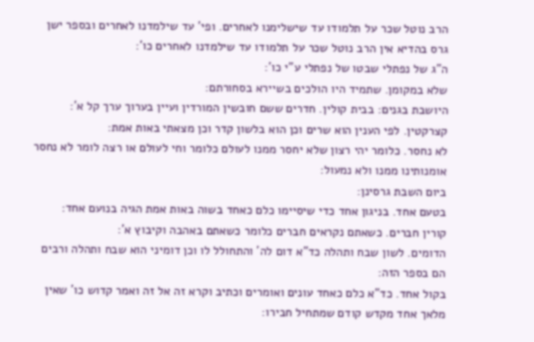הרב נוטל שכר על תלמודו עד שישלימנו לאחרים. ופי' עד שילמדנו לאחרים ובספר ישן גרס בהדיא אין הרב נוטל שכר על תלמודו עד שילמדנו לאחרים כו':
ה"ג של נפתלי שבטו של נפתלי ע"י כו':
שלא במקומן. שתמיד היו הולכים בשיירא בסחורתם:
היושבת בגנים: בבית קולין. חדרים ששם חובשין המורדין ועיין בערוך ערך קל א':
קצרקטין. לפי הענין הוא שרים וכן הוא בלשון קדר וכן מצאתי באות אמת:
לא נחסר. כלומר יהי רצון שלא יחסר ממנו לעולם כלומר וחי לעולם או רצה לומר לא נחסר אומנותינו ממנו ולא נמעול:
ביום השבת גרסינן:
בטעם אחד. בניגון אחד כדי שיסיימו כלם כאחד בשוה באות אמת הגיה בנועם אחד:
קורין חברים. כשאתם נקראים חברים כלומר כשאתם באהבה וקיבוץ א':
הדומים. לשון שבח ותהלה כד"א דום לה' והתחולל לו וכן דומיני הוא שבח ותהלה ורבים הם בספר הזה:
בקול אחד. כד"א כלם כאחד עונים ואומרים וכתיב וקרא זה אל זה ואמר קדוש כו' שאין מלאך אחד מקדש קודם שמתחיל חבירו: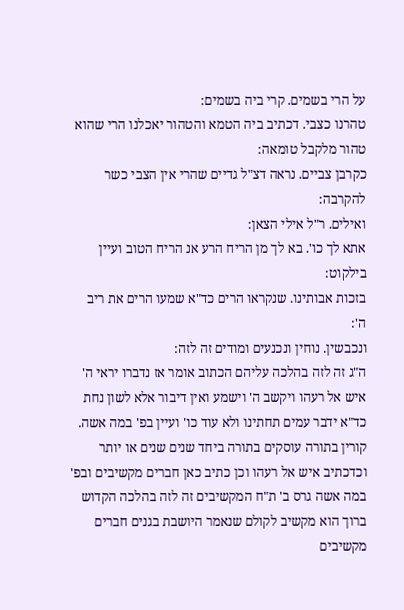על הרי בשמים. קרי ביה בשמים:
טהרנו כצבי. דכתיב ביה הטמא והטהור יאכלנו הרי שהוא טהור מלקבל טומאה:
כקרבן צביים. נראה דצ"ל גדיים שהרי אין הצבי כשר להקרבה:
ואילים. ר"ל אילי הצאן:
אתא לך כו'. בא לך מן הריח הרע אנ הריח הטוב ועיין בילקוט:
בזכות אבותינו. שנקראו הרים כד"א שמעו הרים את ריב ה':
ונכבשין. נוחין ונכנעים ומודים זה לזה:
ה"ג זה לזה בהלכה עליהם הכתוב אומר אז נדברו יראי ה' איש אל רעהו ויקשב ה' וישמע ואין דיבור אלא לשון נחת כד"א ידבר עמים תחתינו ולא עוד כו' ועיין בפ' במה אשה. קורין בתורה עוסקים בתורה ביחד שנים שנים או יותר וכדכתיב איש אל רעהו וכן כתיב כאן חברים מקשיבים ובפ' במה אשה גרס ב' ת"ח המקשיבים זה לזה בהלכה הקדוש ברוך הוא מקשיב לקולם שנאמר היושבת בגנים חברים מקשיבים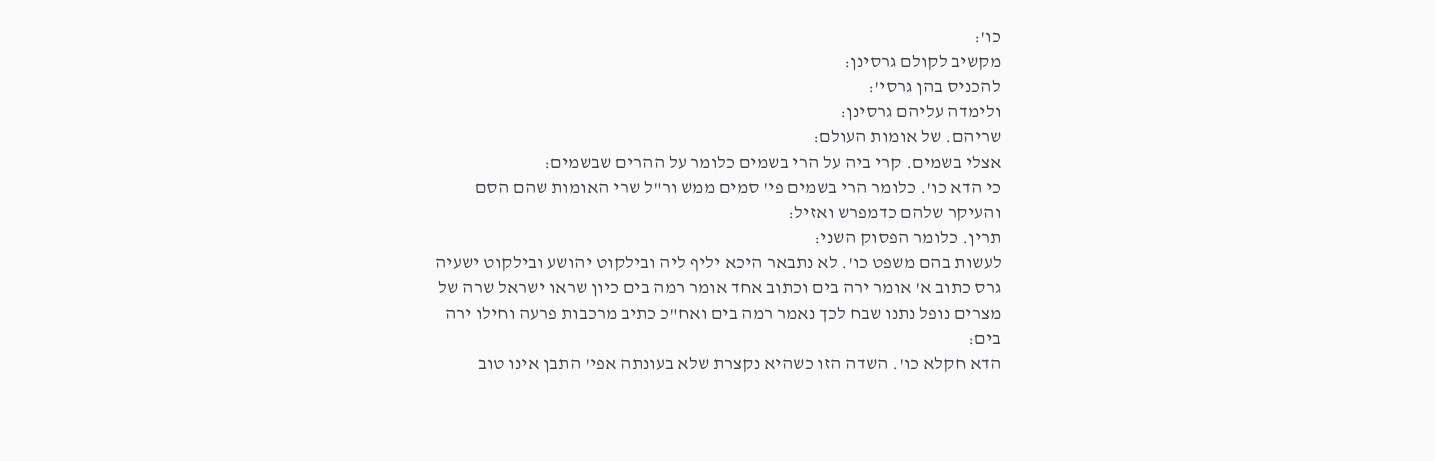כו':
מקשיב לקולם גרסינן:
להכניס בהן גרסי':
ולימדה עליהם גרסינן:
שריהם. של אומות העולם:
אצלי בשמים. קרי ביה על הרי בשמים כלומר על ההרים שבשמים:
כי הדא כו'. כלומר הרי בשמים פי' סמים ממש ור"ל שרי האומות שהם הסם והעיקר שלהם כדמפרש ואזיל:
תרין. כלומר הפסוק השני:
לעשות בהם משפט כו'. לא נתבאר היכא יליף ליה ובילקוט יהושע ובילקוט ישעיה גרס כתוב א' אומר ירה בים וכתוב אחד אומר רמה בים כיון שראו ישראל שרה של מצרים נופל נתנו שבח לכך נאמר רמה בים ואח"כ כתיב מרכבות פרעה וחילו ירה בים:
הדא חקלא כו'. השדה הזו כשהיא נקצרת שלא בעונתה אפי' התבן אינו טוב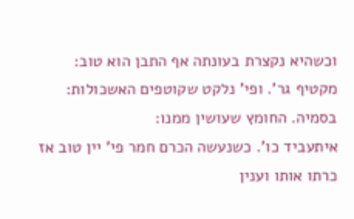וכשהיא נקצרת בעונתה אף התבן הוא טוב:
מקטיף גר'. ופי' נלקט שקוטפים האשכולות:
בסמיה. החומץ שעושין ממנו:
איתעביד כו'. כשנעשה הכרם חמר פי' יין טוב אז כרתו אותו וענין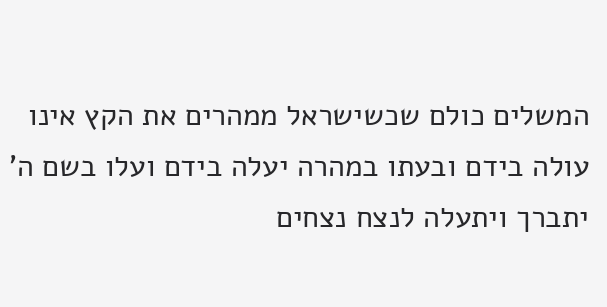המשלים כולם שכשישראל ממהרים את הקץ אינו עולה בידם ובעתו במהרה יעלה בידם ועלו בשם ה' יתברך ויתעלה לנצח נצחים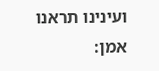ועינינו תראנו אמן: